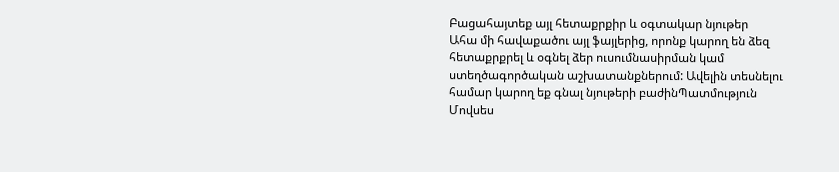Բացահայտեք այլ հետաքրքիր և օգտակար նյութեր
Ահա մի հավաքածու այլ ֆայլերից, որոնք կարող են ձեզ հետաքրքրել և օգնել ձեր ուսումնասիրման կամ ստեղծագործական աշխատանքներում: Ավելին տեսնելու համար կարող եք գնալ նյութերի բաժինՊատմություն
Մովսես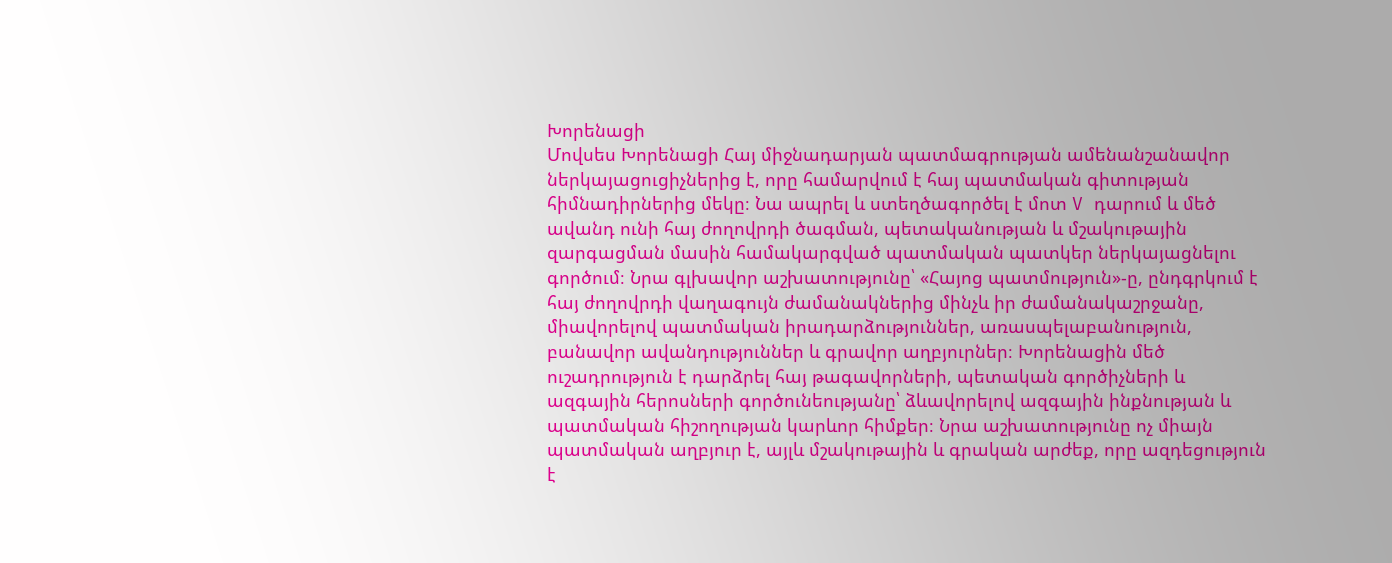Խորենացի
Մովսես Խորենացի Հայ միջնադարյան պատմագրության ամենանշանավոր ներկայացուցիչներից է, որը համարվում է հայ պատմական գիտության հիմնադիրներից մեկը։ Նա ապրել և ստեղծագործել է մոտ V դարում և մեծ ավանդ ունի հայ ժողովրդի ծագման, պետականության և մշակութային զարգացման մասին համակարգված պատմական պատկեր ներկայացնելու գործում։ Նրա գլխավոր աշխատությունը՝ «Հայոց պատմություն»-ը, ընդգրկում է հայ ժողովրդի վաղագույն ժամանակներից մինչև իր ժամանակաշրջանը, միավորելով պատմական իրադարձություններ, առասպելաբանություն, բանավոր ավանդություններ և գրավոր աղբյուրներ։ Խորենացին մեծ ուշադրություն է դարձրել հայ թագավորների, պետական գործիչների և ազգային հերոսների գործունեությանը՝ ձևավորելով ազգային ինքնության և պատմական հիշողության կարևոր հիմքեր։ Նրա աշխատությունը ոչ միայն պատմական աղբյուր է, այլև մշակութային և գրական արժեք, որը ազդեցություն է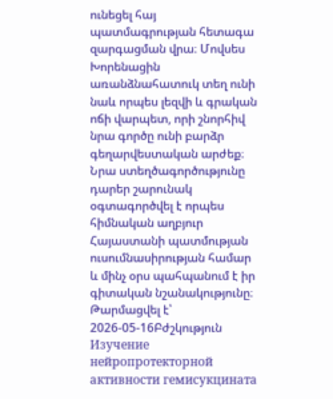ունեցել հայ պատմագրության հետագա զարգացման վրա։ Մովսես Խորենացին առանձնահատուկ տեղ ունի նաև որպես լեզվի և գրական ոճի վարպետ, որի շնորհիվ նրա գործը ունի բարձր գեղարվեստական արժեք։ Նրա ստեղծագործությունը դարեր շարունակ օգտագործվել է որպես հիմնական աղբյուր Հայաստանի պատմության ուսումնասիրության համար և մինչ օրս պահպանում է իր գիտական նշանակությունը։
Թարմացվել է՝ 2026-05-16Բժշկություն
Изучение нейропротекторной активности гемисукцината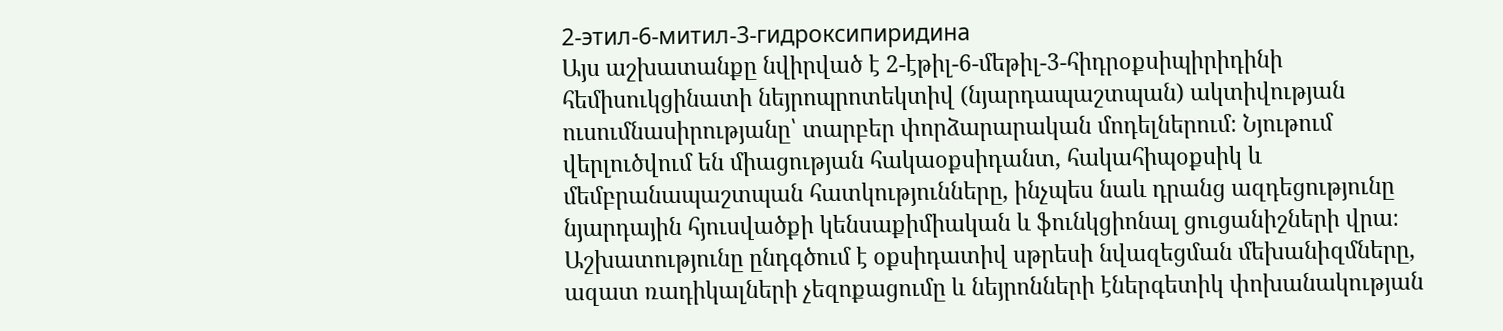2-этил-6-митил-3-гидроксипиридина
Այս աշխատանքը նվիրված է 2-էթիլ-6-մեթիլ-3-հիդրօքսիպիրիդինի հեմիսուկցինատի նեյրոպրոտեկտիվ (նյարդապաշտպան) ակտիվության ուսումնասիրությանը՝ տարբեր փորձարարական մոդելներում։ Նյութում վերլուծվում են միացության հակաօքսիդանտ, հակահիպօքսիկ և մեմբրանապաշտպան հատկությունները, ինչպես նաև դրանց ազդեցությունը նյարդային հյուսվածքի կենսաքիմիական և ֆունկցիոնալ ցուցանիշների վրա։ Աշխատությունը ընդգծում է օքսիդատիվ սթրեսի նվազեցման մեխանիզմները, ազատ ռադիկալների չեզոքացումը և նեյրոնների էներգետիկ փոխանակության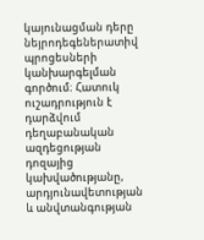կայունացման դերը նեյրոդեգեներատիվ պրոցեսների կանխարգելման գործում։ Հատուկ ուշադրություն է դարձվում դեղաբանական ազդեցության դոզայից կախվածությանը, արդյունավետության և անվտանգության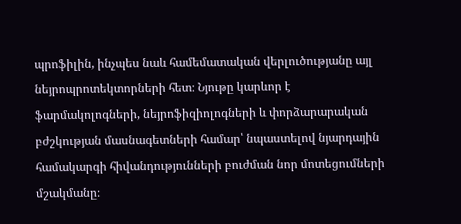պրոֆիլին, ինչպես նաև համեմատական վերլուծությանը այլ նեյրոպրոտեկտորների հետ։ Նյութը կարևոր է ֆարմակոլոգների, նեյրոֆիզիոլոգների և փորձարարական բժշկության մասնագետների համար՝ նպաստելով նյարդային համակարգի հիվանդությունների բուժման նոր մոտեցումների մշակմանը։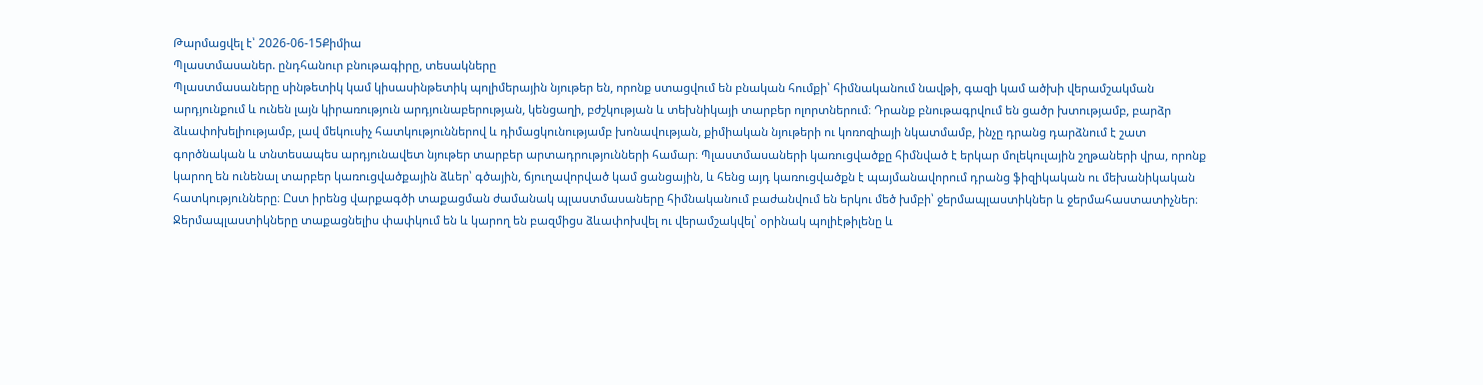Թարմացվել է՝ 2026-06-15Քիմիա
Պլաստմասաներ. ընդհանուր բնութագիրը, տեսակները
Պլաստմասաները սինթետիկ կամ կիսասինթետիկ պոլիմերային նյութեր են, որոնք ստացվում են բնական հումքի՝ հիմնականում նավթի, գազի կամ ածխի վերամշակման արդյունքում և ունեն լայն կիրառություն արդյունաբերության, կենցաղի, բժշկության և տեխնիկայի տարբեր ոլորտներում։ Դրանք բնութագրվում են ցածր խտությամբ, բարձր ձևափոխելիությամբ, լավ մեկուսիչ հատկություններով և դիմացկունությամբ խոնավության, քիմիական նյութերի ու կոռոզիայի նկատմամբ, ինչը դրանց դարձնում է շատ գործնական և տնտեսապես արդյունավետ նյութեր տարբեր արտադրությունների համար։ Պլաստմասաների կառուցվածքը հիմնված է երկար մոլեկուլային շղթաների վրա, որոնք կարող են ունենալ տարբեր կառուցվածքային ձևեր՝ գծային, ճյուղավորված կամ ցանցային, և հենց այդ կառուցվածքն է պայմանավորում դրանց ֆիզիկական ու մեխանիկական հատկությունները։ Ըստ իրենց վարքագծի տաքացման ժամանակ պլաստմասաները հիմնականում բաժանվում են երկու մեծ խմբի՝ ջերմապլաստիկներ և ջերմահաստատիչներ։ Ջերմապլաստիկները տաքացնելիս փափկում են և կարող են բազմիցս ձևափոխվել ու վերամշակվել՝ օրինակ պոլիէթիլենը և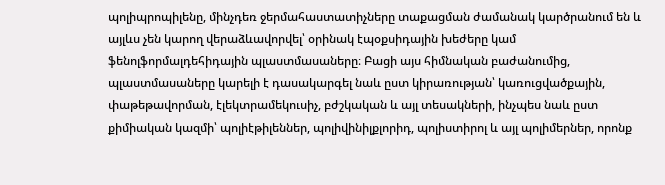պոլիպրոպիլենը, մինչդեռ ջերմահաստատիչները տաքացման ժամանակ կարծրանում են և այլևս չեն կարող վերաձևավորվել՝ օրինակ էպօքսիդային խեժերը կամ ֆենոլֆորմալդեհիդային պլաստմասաները։ Բացի այս հիմնական բաժանումից, պլաստմասաները կարելի է դասակարգել նաև ըստ կիրառության՝ կառուցվածքային, փաթեթավորման, էլեկտրամեկուսիչ, բժշկական և այլ տեսակների, ինչպես նաև ըստ քիմիական կազմի՝ պոլիէթիլեններ, պոլիվինիլքլորիդ, պոլիստիրոլ և այլ պոլիմերներ, որոնք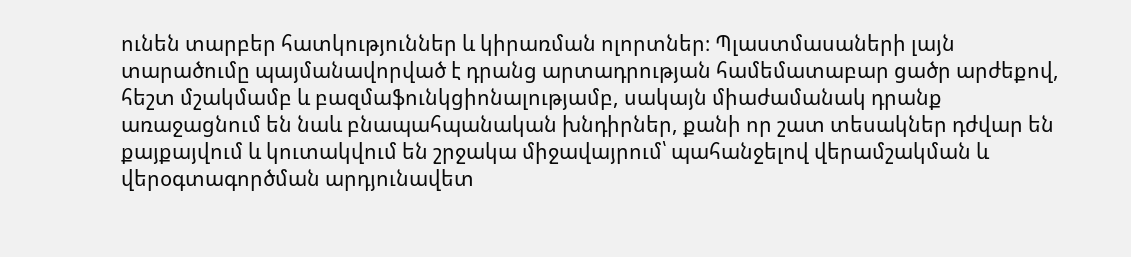ունեն տարբեր հատկություններ և կիրառման ոլորտներ։ Պլաստմասաների լայն տարածումը պայմանավորված է դրանց արտադրության համեմատաբար ցածր արժեքով, հեշտ մշակմամբ և բազմաֆունկցիոնալությամբ, սակայն միաժամանակ դրանք առաջացնում են նաև բնապահպանական խնդիրներ, քանի որ շատ տեսակներ դժվար են քայքայվում և կուտակվում են շրջակա միջավայրում՝ պահանջելով վերամշակման և վերօգտագործման արդյունավետ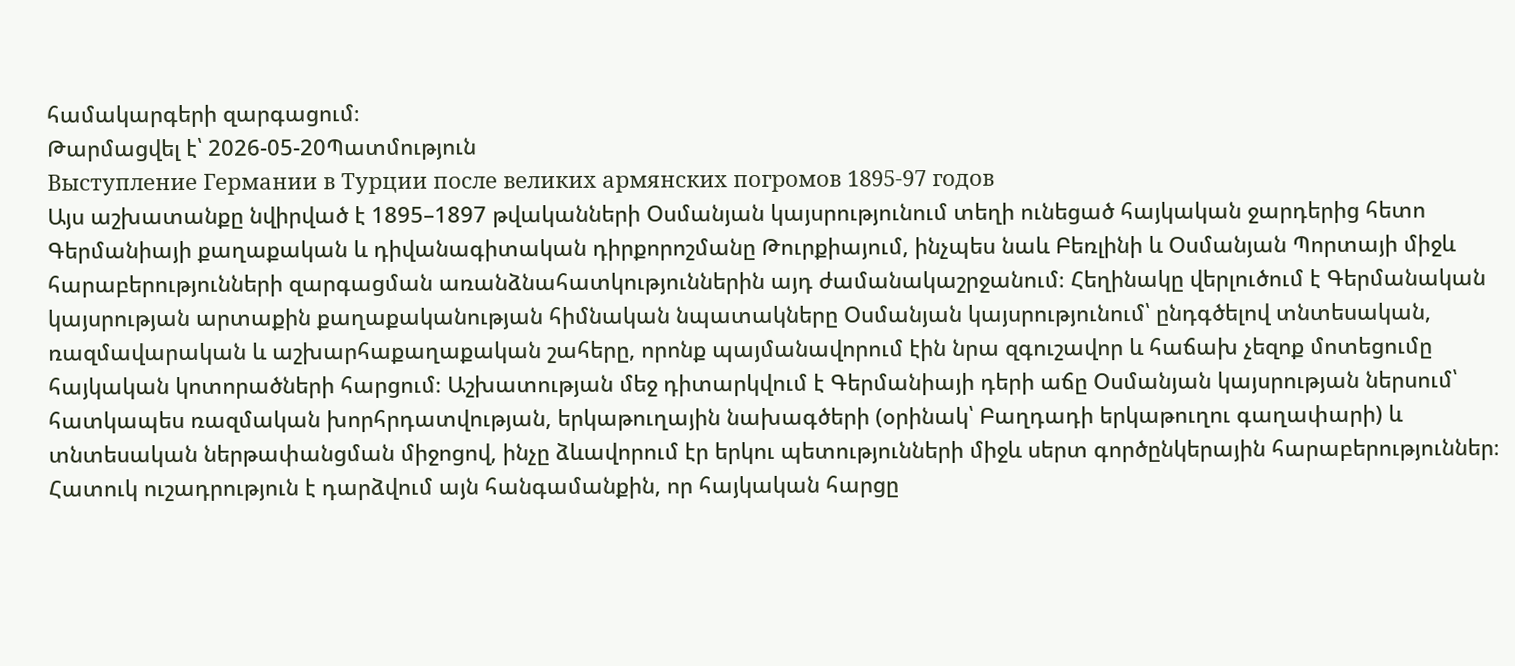համակարգերի զարգացում։
Թարմացվել է՝ 2026-05-20Պատմություն
Выступление Германии в Турции после великих армянских погромов 1895-97 годов
Այս աշխատանքը նվիրված է 1895–1897 թվականների Օսմանյան կայսրությունում տեղի ունեցած հայկական ջարդերից հետո Գերմանիայի քաղաքական և դիվանագիտական դիրքորոշմանը Թուրքիայում, ինչպես նաև Բեռլինի և Օսմանյան Պորտայի միջև հարաբերությունների զարգացման առանձնահատկություններին այդ ժամանակաշրջանում։ Հեղինակը վերլուծում է Գերմանական կայսրության արտաքին քաղաքականության հիմնական նպատակները Օսմանյան կայսրությունում՝ ընդգծելով տնտեսական, ռազմավարական և աշխարհաքաղաքական շահերը, որոնք պայմանավորում էին նրա զգուշավոր և հաճախ չեզոք մոտեցումը հայկական կոտորածների հարցում։ Աշխատության մեջ դիտարկվում է Գերմանիայի դերի աճը Օսմանյան կայսրության ներսում՝ հատկապես ռազմական խորհրդատվության, երկաթուղային նախագծերի (օրինակ՝ Բաղդադի երկաթուղու գաղափարի) և տնտեսական ներթափանցման միջոցով, ինչը ձևավորում էր երկու պետությունների միջև սերտ գործընկերային հարաբերություններ։ Հատուկ ուշադրություն է դարձվում այն հանգամանքին, որ հայկական հարցը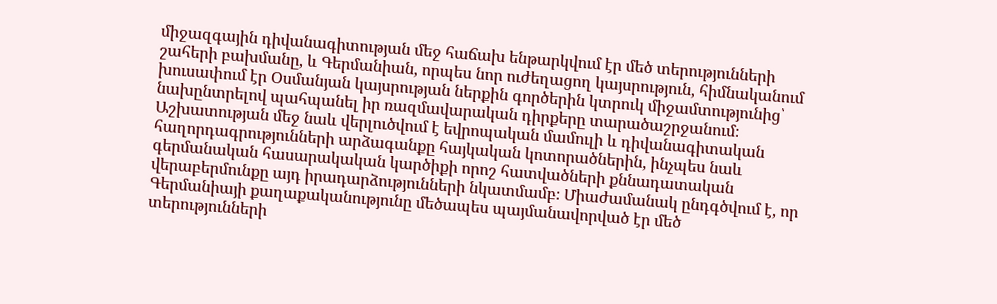միջազգային դիվանագիտության մեջ հաճախ ենթարկվում էր մեծ տերությունների շահերի բախմանը, և Գերմանիան, որպես նոր ուժեղացող կայսրություն, հիմնականում խուսափում էր Օսմանյան կայսրության ներքին գործերին կտրուկ միջամտությունից՝ նախընտրելով պահպանել իր ռազմավարական դիրքերը տարածաշրջանում։ Աշխատության մեջ նաև վերլուծվում է եվրոպական մամուլի և դիվանագիտական հաղորդագրությունների արձագանքը հայկական կոտորածներին, ինչպես նաև գերմանական հասարակական կարծիքի որոշ հատվածների քննադատական վերաբերմունքը այդ իրադարձությունների նկատմամբ։ Միաժամանակ ընդգծվում է, որ Գերմանիայի քաղաքականությունը մեծապես պայմանավորված էր մեծ տերությունների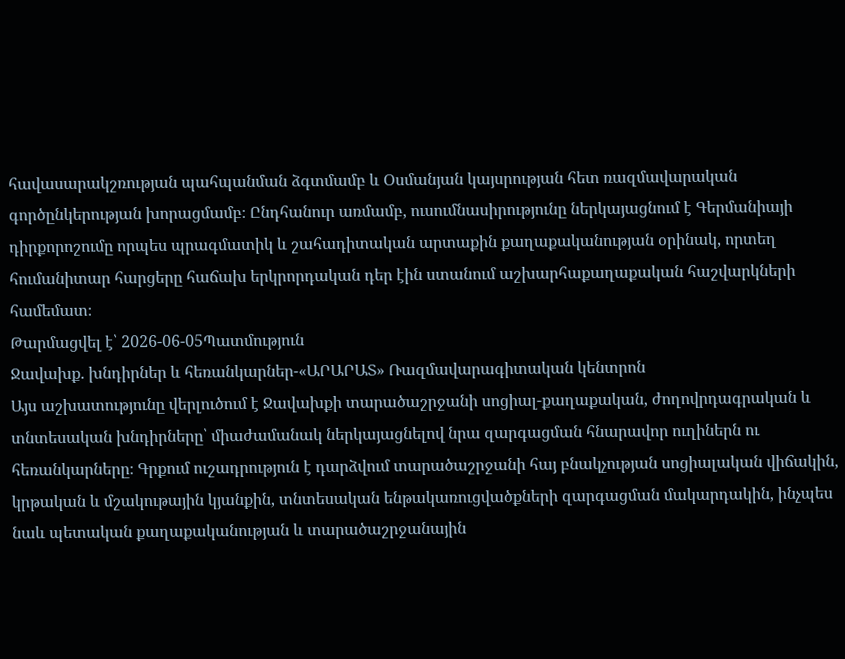հավասարակշռության պահպանման ձգտմամբ և Օսմանյան կայսրության հետ ռազմավարական գործընկերության խորացմամբ։ Ընդհանուր առմամբ, ուսումնասիրությունը ներկայացնում է Գերմանիայի դիրքորոշումը որպես պրագմատիկ և շահադիտական արտաքին քաղաքականության օրինակ, որտեղ հումանիտար հարցերը հաճախ երկրորդական դեր էին ստանում աշխարհաքաղաքական հաշվարկների համեմատ։
Թարմացվել է՝ 2026-06-05Պատմություն
Ջավախք. խնդիրներ և հեռանկարներ-«ԱՐԱՐԱՏ» Ռազմավարագիտական կենտրոն
Այս աշխատությունը վերլուծում է Ջավախքի տարածաշրջանի սոցիալ-քաղաքական, ժողովրդագրական և տնտեսական խնդիրները՝ միաժամանակ ներկայացնելով նրա զարգացման հնարավոր ուղիներն ու հեռանկարները։ Գրքում ուշադրություն է դարձվում տարածաշրջանի հայ բնակչության սոցիալական վիճակին, կրթական և մշակութային կյանքին, տնտեսական ենթակառուցվածքների զարգացման մակարդակին, ինչպես նաև պետական քաղաքականության և տարածաշրջանային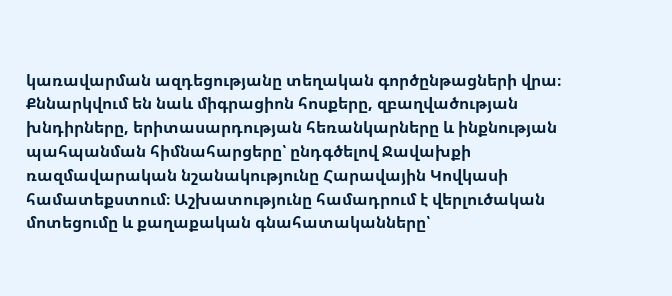կառավարման ազդեցությանը տեղական գործընթացների վրա։ Քննարկվում են նաև միգրացիոն հոսքերը, զբաղվածության խնդիրները, երիտասարդության հեռանկարները և ինքնության պահպանման հիմնահարցերը՝ ընդգծելով Ջավախքի ռազմավարական նշանակությունը Հարավային Կովկասի համատեքստում։ Աշխատությունը համադրում է վերլուծական մոտեցումը և քաղաքական գնահատականները՝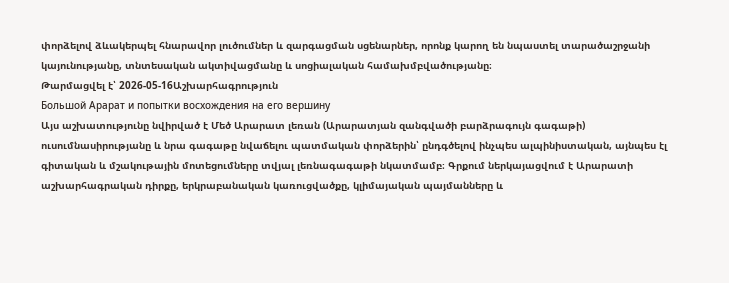փորձելով ձևակերպել հնարավոր լուծումներ և զարգացման սցենարներ, որոնք կարող են նպաստել տարածաշրջանի կայունությանը, տնտեսական ակտիվացմանը և սոցիալական համախմբվածությանը։
Թարմացվել է՝ 2026-05-16Աշխարհագրություն
Большой Арарат и попытки восхождения на его вершину
Այս աշխատությունը նվիրված է Մեծ Արարատ լեռան (Արարատյան զանգվածի բարձրագույն գագաթի) ուսումնասիրությանը և նրա գագաթը նվաճելու պատմական փորձերին՝ ընդգծելով ինչպես ալպինիստական, այնպես էլ գիտական և մշակութային մոտեցումները տվյալ լեռնագագաթի նկատմամբ։ Գրքում ներկայացվում է Արարատի աշխարհագրական դիրքը, երկրաբանական կառուցվածքը, կլիմայական պայմանները և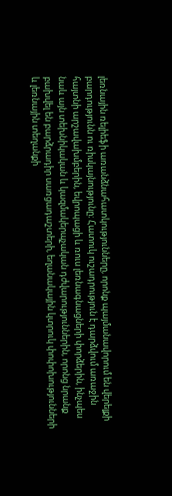լեռնային ռելիեֆի առանձնահատկությունները, որոնք պայմանավորում են վերելքի բարդությունն ու ռիսկայնությունը։ Հատուկ ուշադրություն է դարձվում առաջին հայտնի արշավախմբերին, եվրոպացի և ռուս լեռնագնացների փորձերին, ինչպես նաև այն տեխնիկական և կազմակերպչական դժվարություններին, որոնց նրանք բախվել են բարձրադիր սառցադաշտերի, եղանակային կտրուկ փոփոխությունների և լեռնային տեղանքի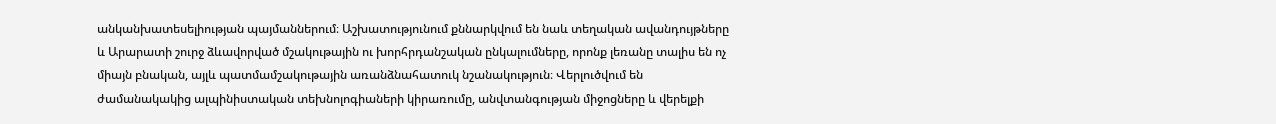անկանխատեսելիության պայմաններում։ Աշխատությունում քննարկվում են նաև տեղական ավանդույթները և Արարատի շուրջ ձևավորված մշակութային ու խորհրդանշական ընկալումները, որոնք լեռանը տալիս են ոչ միայն բնական, այլև պատմամշակութային առանձնահատուկ նշանակություն։ Վերլուծվում են ժամանակակից ալպինիստական տեխնոլոգիաների կիրառումը, անվտանգության միջոցները և վերելքի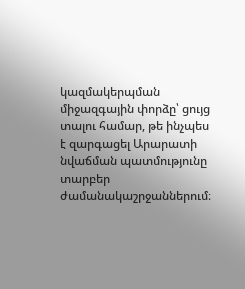կազմակերպման միջազգային փորձը՝ ցույց տալու համար, թե ինչպես է զարգացել Արարատի նվաճման պատմությունը տարբեր ժամանակաշրջաններում։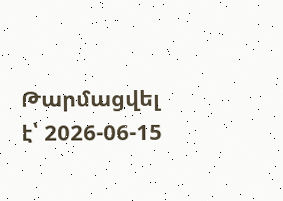Թարմացվել է՝ 2026-06-15